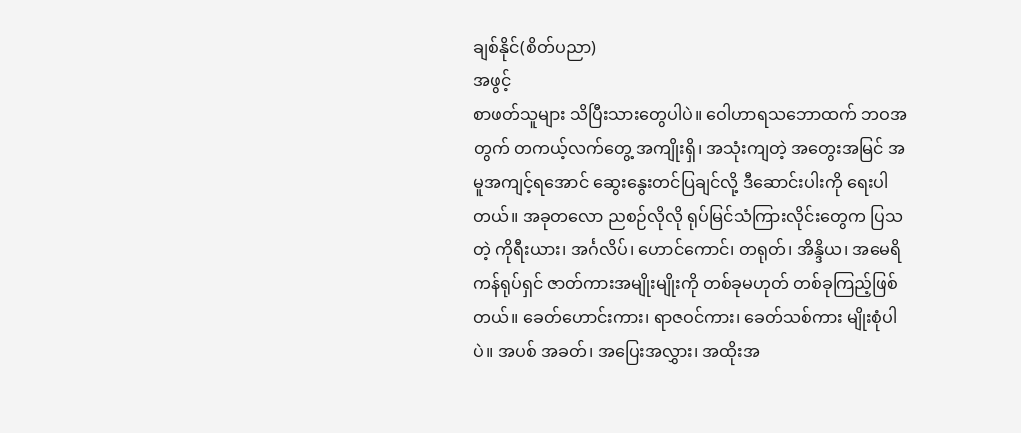ချစ်နိုင်(စိတ်ပညာ)
အဖွင့်
စာဖတ်သူများ သိပြီးသားတွေပါပဲ။ ဝေါဟာရသဘောထက် ဘဝအတွက် တကယ့်လက်တွေ့ အကျိုးရှိ၊ အသုံးကျတဲ့ အတွေးအမြင် အမူအကျင့်ရအောင် ဆွေးနွေးတင်ပြချင်လို့ ဒီဆောင်းပါးကို ရေးပါ တယ်။ အခုတလော ညစဉ်လိုလို ရုပ်မြင်သံကြားလိုင်းတွေက ပြသတဲ့ ကိုရီးယား၊ အင်္ဂလိပ်၊ ဟောင်ကောင်၊ တရုတ်၊ အိန္ဒိယ၊ အမေရိကန်ရုပ်ရှင် ဇာတ်ကားအမျိုးမျိုးကို တစ်ခုမဟုတ် တစ်ခုကြည့်ဖြစ်တယ်။ ခေတ်ဟောင်းကား၊ ရာဇဝင်ကား၊ ခေတ်သစ်ကား မျိုးစုံပါပဲ။ အပစ် အခတ်၊ အပြေးအလွှား၊ အထိုးအ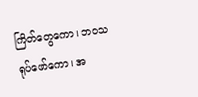ကြိတ်တွေကော၊ ဘဝသရုပ်ဖော်ကော၊ အ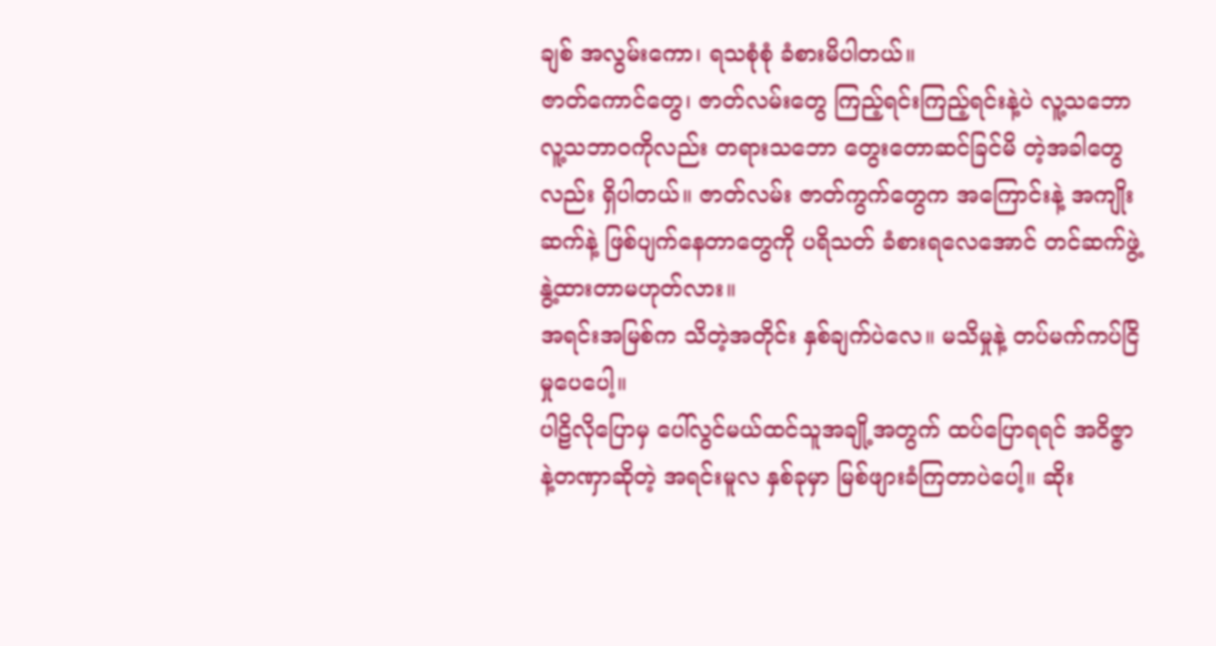ချစ် အလွမ်းကော၊ ရသစုံစုံ ခံစားမိပါတယ်။
ဇာတ်ကောင်တွေ၊ ဇာတ်လမ်းတွေ ကြည့်ရင်းကြည့်ရင်းနဲ့ပဲ လူ့သဘော လူ့သဘာဝကိုလည်း တရားသဘော တွေးတောဆင်ခြင်မိ တဲ့အခါတွေလည်း ရှိပါတယ်။ ဇာတ်လမ်း ဇာတ်ကွက်တွေက အကြောင်းနဲ့ အကျိုးဆက်နဲ့ ဖြစ်ပျက်နေတာတွေကို ပရိသတ် ခံစားရလေအောင် တင်ဆက်ဖွဲ့နွဲ့ထားတာမဟုတ်လား။
အရင်းအမြစ်က သိတဲ့အတိုင်း နှစ်ချက်ပဲလေ။ မသိမှုနဲ့ တပ်မက်ကပ်ငြိမှုပေပေါ့။
ပါဠိလိုပြောမှ ပေါ်လွင်မယ်ထင်သူအချို့အတွက် ထပ်ပြောရရင် အဝိဇ္ဇာနဲ့တဏှာဆိုတဲ့ အရင်းမူလ နှစ်ခုမှာ မြစ်ဖျားခံကြတာပဲပေါ့။ ဆိုး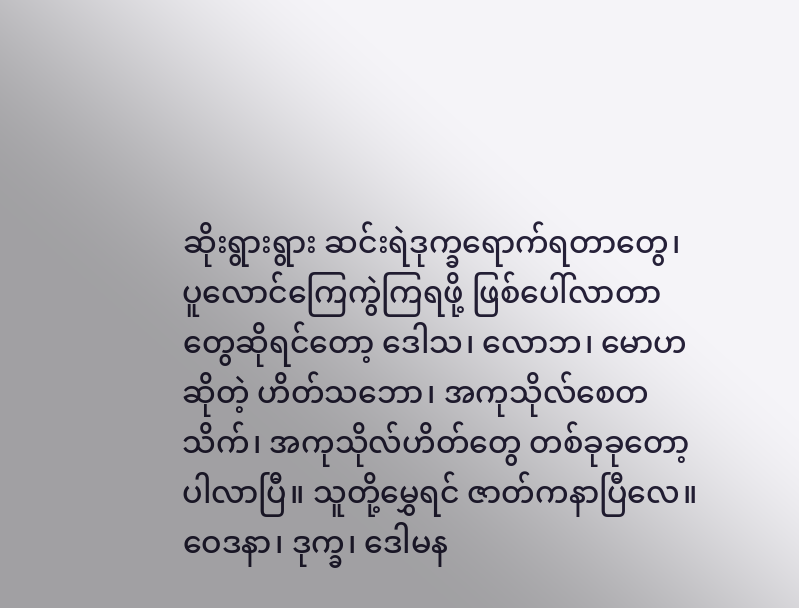ဆိုးရွားရွား ဆင်းရဲဒုက္ခရောက်ရတာတွေ၊ ပူလောင်ကြေကွဲကြရဖို့ ဖြစ်ပေါ်လာတာတွေဆိုရင်တော့ ဒေါသ၊ လောဘ၊ မောဟဆိုတဲ့ ဟိတ်သဘော၊ အကုသိုလ်စေတသိက်၊ အကုသိုလ်ဟိတ်တွေ တစ်ခုခုတော့ ပါလာပြီ။ သူတို့မွှေရင် ဇာတ်ကနာပြီလေ။ ဝေဒနာ၊ ဒုက္ခ၊ ဒေါမန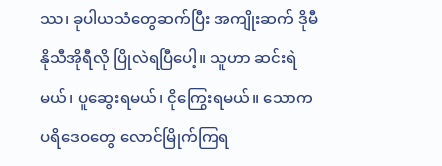ဿ၊ ခုပါယသံတွေဆက်ပြီး အကျိုးဆက် ဒိုမီနိုသီအိုရီလို ပြိုလဲရပြီပေါ့။ သူဟာ ဆင်းရဲမယ်၊ ပူဆွေးရမယ်၊ ငိုကြွေးရမယ်။ သောကပရိဒေဝတွေ လောင်မြိုက်ကြရ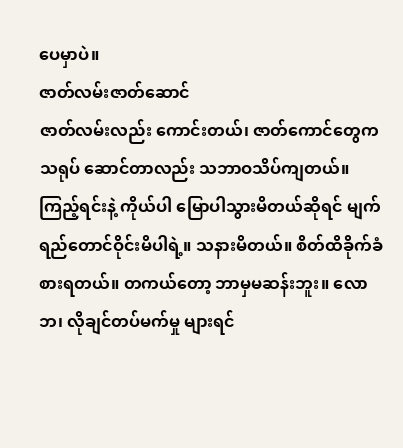ပေမှာပဲ။
ဇာတ်လမ်းဇာတ်ဆောင်
ဇာတ်လမ်းလည်း ကောင်းတယ်၊ ဇာတ်ကောင်တွေက သရုပ် ဆောင်တာလည်း သဘာဝသိပ်ကျတယ်။ ကြည့်ရင်းနဲ့ ကိုယ်ပါ မြောပါသွားမိတယ်ဆိုရင် မျက်ရည်တောင်ဝိုင်းမိပါရဲ့။ သနားမိတယ်။ စိတ်ထိခိုက်ခံစားရတယ်။ တကယ်တော့ ဘာမှမဆန်းဘူး။ လောဘ၊ လိုချင်တပ်မက်မှု များရင်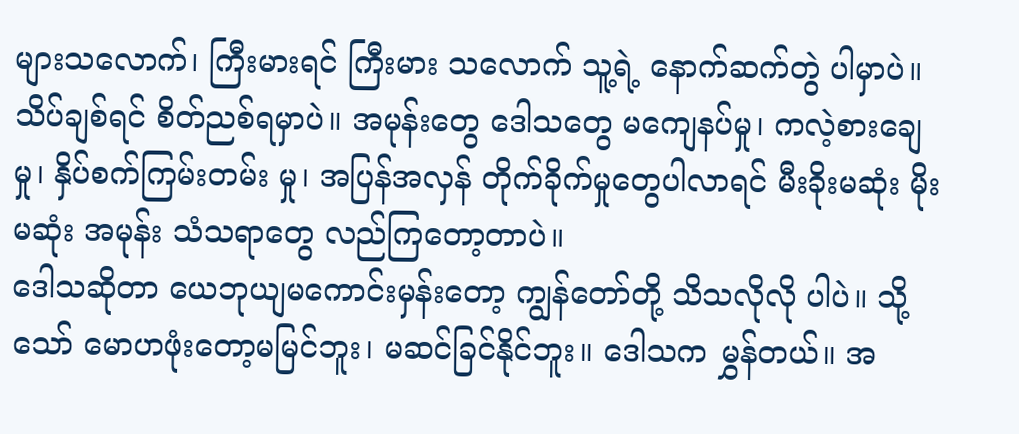များသလောက်၊ ကြီးမားရင် ကြီးမား သလောက် သူ့ရဲ့ နောက်ဆက်တွဲ ပါမှာပဲ။ သိပ်ချစ်ရင် စိတ်ညစ်ရမှာပဲ။ အမုန်းတွေ ဒေါသတွေ မကျေနပ်မှု၊ ကလဲ့စားချေမှု၊ နှိပ်စက်ကြမ်းတမ်း မှု၊ အပြန်အလှန် တိုက်ခိုက်မှုတွေပါလာရင် မီးခိုးမဆုံး မိုးမဆုံး အမုန်း သံသရာတွေ လည်ကြတော့တာပဲ။
ဒေါသဆိုတာ ယေဘုယျမကောင်းမှန်းတော့ ကျွန်တော်တို့ သိသလိုလို ပါပဲ။ သို့သော် မောဟဖုံးတော့မမြင်ဘူး၊ မဆင်ခြင်နိုင်ဘူး။ ဒေါသက မွှန်တယ်။ အ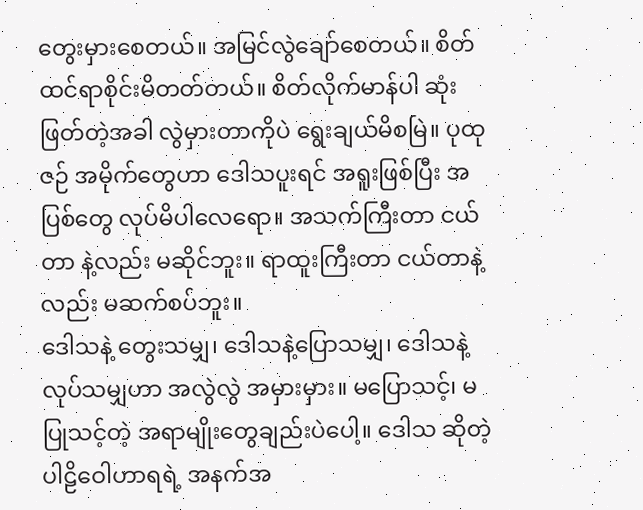တွေးမှားစေတယ်။ အမြင်လွဲချော်စေတယ်။ စိတ်ထင်ရာစိုင်းမိတတ်တယ်။ စိတ်လိုက်မာန်ပါ ဆုံးဖြတ်တဲ့အခါ လွဲမှားတာကိုပဲ ရွေးချယ်မိစမြဲ။ ပုထုဇဉ် အမိုက်တွေဟာ ဒေါသပူးရင် အရူးဖြစ်ပြီး အပြစ်တွေ လုပ်မိပါလေရော။ အသက်ကြီးတာ ငယ်တာ နဲ့လည်း မဆိုင်ဘူး။ ရာထူးကြီးတာ ငယ်တာနဲ့လည်း မဆက်စပ်ဘူး။
ဒေါသနဲ့ တွေးသမျှ၊ ဒေါသနဲ့ပြောသမျှ၊ ဒေါသနဲ့လုပ်သမျှဟာ အလွဲလွဲ အမှားမှား။ မပြောသင့်၊ မပြုသင့်တဲ့ အရာမျိုးတွေချည်းပဲပေါ့။ ဒေါသ ဆိုတဲ့ ပါဠိဝေါဟာရရဲ့ အနက်အ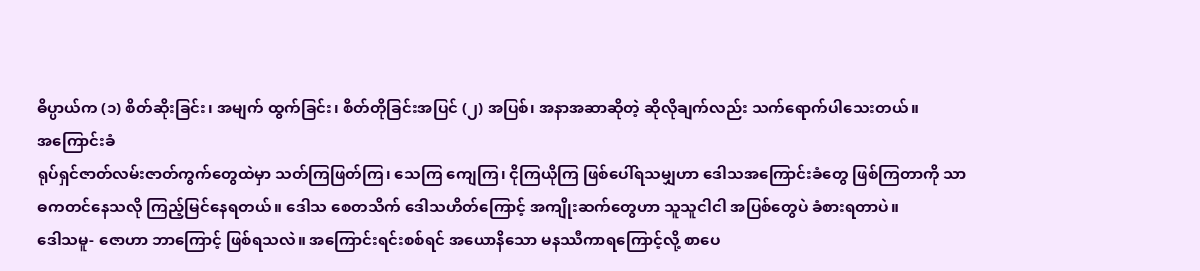ဓိပ္ပာယ်က (၁) စိတ်ဆိုးခြင်း၊ အမျက် ထွက်ခြင်း၊ စိတ်တိုခြင်းအပြင် (၂) အပြစ်၊ အနာအဆာဆိုတဲ့ ဆိုလိုချက်လည်း သက်ရောက်ပါသေးတယ်။
အကြောင်းခံ
ရုပ်ရှင်ဇာတ်လမ်းဇာတ်ကွက်တွေထဲမှာ သတ်ကြဖြတ်ကြ၊ သေကြ ကျေကြ၊ ငိုကြယိုကြ ဖြစ်ပေါ်ရသမျှဟာ ဒေါသအကြောင်းခံတွေ ဖြစ်ကြတာကို သာဓကတင်နေသလို ကြည့်မြင်နေရတယ်။ ဒေါသ စေတသိက် ဒေါသဟိတ်ကြောင့် အကျိုးဆက်တွေဟာ သူသူငါငါ အပြစ်တွေပဲ ခံစားရတာပဲ။
ဒေါသမူ- ဇောဟာ ဘာကြောင့် ဖြစ်ရသလဲ။ အကြောင်းရင်းစစ်ရင် အယောနိသော မနဿီကာရကြောင့်လို့ စာပေ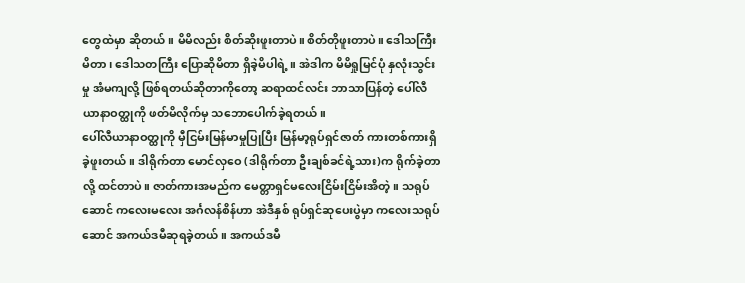တွေထဲမှာ ဆိုတယ်။ မိမိလည်း စိတ်ဆိုးဖူးတာပဲ။ စိတ်တိုဖူးတာပဲ။ ဒေါသကြီးမိတာ၊ ဒေါသတကြီး ပြောဆိုမိတာ ရှိခဲ့မိပါရဲ့။ အဲဒါက မိမိရှုမြင်ပုံ နှလုံးသွင်းမှု အံမကျလို့ ဖြစ်ရတယ်ဆိုတာကိုတော့ ဆရာထင်လင်း ဘာသာပြန်တဲ့ ပေါ်လီယာနာဝတ္ထုကို ဖတ်မိလိုက်မှ သဘောပေါက်ခဲ့ရတယ်။
ပေါ်လီယာနာဝတ္ထုကို မှီငြမ်းမြန်မာမှုပြုပြီး မြန်မာ့ရုပ်ရှင်ဇာတ် ကားတစ်ကားရှိခဲ့ဖူးတယ်။ ဒါရိုက်တာ မောင်လှဝေ (ဒါရိုက်တာ ဦးချစ်ခင်ရဲ့သား)က ရိုက်ခဲ့တာလို့ ထင်တာပဲ။ ဇာတ်ကားအမည်က မေတ္တာရှင်မလေးငြိမ်းငြိမ်းအိတဲ့။ သရုပ်ဆောင် ကလေးမလေး အင်္ဂလန်စိန်ဟာ အဲဒီနှစ် ရုပ်ရှင်ဆုပေးပွဲမှာ ကလေးသရုပ်ဆောင် အကယ်ဒမီဆုရခဲ့တယ်။ အကယ်ဒမီ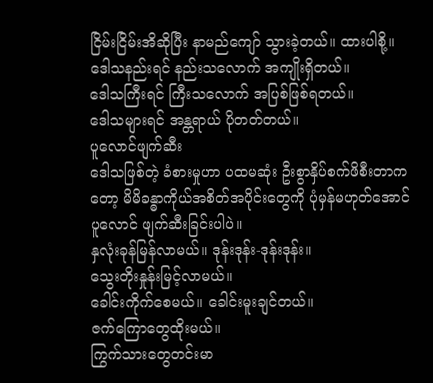ငြိမ်းငြိမ်းအိဆိုပြီး နာမည်ကျော် သွားခဲ့တယ်။ ထားပါစို့။
ဒေါသနည်းရင် နည်းသလောက် အကျိုးရှိတယ်။
ဒေါသကြီးရင် ကြီးသလောက် အပြစ်ဖြစ်ရတယ်။
ဒေါသများရင် အန္တရာယ် ပိုတတ်တယ်။
ပူလောင်ဖျက်ဆီး
ဒေါသဖြစ်တဲ့ ခံစားမှုဟာ ပထမဆုံး ဦးစွာနှိပ်စက်ဖိစီးတာကတော့ မိမိခန္ဓာကိုယ်အစိတ်အပိုင်းတွေကို ပုံမှန်မဟုတ်အောင် ပူလောင် ဖျက်ဆီးခြင်းပါပဲ။
နှလုံးခုန်မြန်လာမယ်။ ဒုန်းဒုန်း-ဒုန်းဒုန်း။
သွေးတိုးနှုန်းမြင့်လာမယ်။
ခေါင်းကိုက်စေမယ်။ ခေါင်းမူးချင်တယ်။
ဇက်ကြောတွေထိုးမယ်။
ကြွက်သားတွေတင်းမာ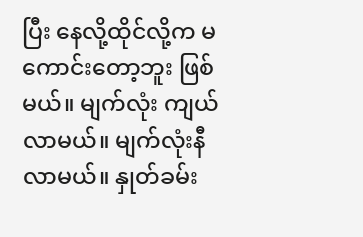ပြီး နေလို့ထိုင်လို့က မကောင်းတော့ဘူး ဖြစ်မယ်။ မျက်လုံး ကျယ်လာမယ်။ မျက်လုံးနီလာမယ်။ နှုတ်ခမ်း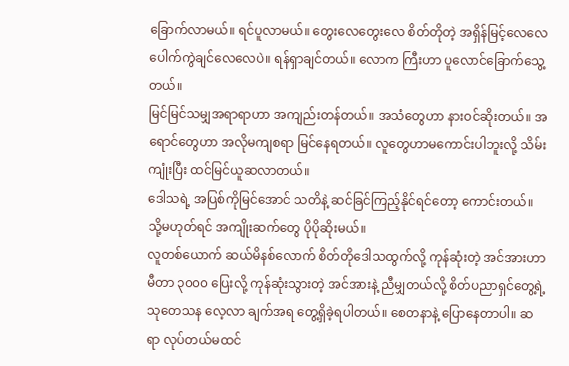ခြောက်လာမယ်။ ရင်ပူလာမယ်။ တွေးလေတွေးလေ စိတ်တိုတဲ့ အရှိန်မြင့်လေလေ ပေါက်ကွဲချင်လေလေပဲ။ ရန်ရှာချင်တယ်။ လောက ကြီးဟာ ပူလောင်ခြောက်သွေ့တယ်။
မြင်မြင်သမျှအရာရာဟာ အကျည်းတန်တယ်။ အသံတွေဟာ နားဝင်ဆိုးတယ်။ အရောင်တွေဟာ အလိုမကျစရာ မြင်နေရတယ်။ လူတွေဟာမကောင်းပါဘူးလို့ သိမ်းကျုံးပြီး ထင်မြင်ယူဆလာတယ်။
ဒေါသရဲ့ အပြစ်ကိုမြင်အောင် သတိနဲ့ ဆင်ခြင်ကြည့်နိုင်ရင်တော့ ကောင်းတယ်။ သို့မဟုတ်ရင် အကျိုးဆက်တွေ ပိုပိုဆိုးမယ်။
လူတစ်ယောက် ဆယ်မိနစ်လောက် စိတ်တိုဒေါသထွက်လို့ ကုန်ဆုံးတဲ့ အင်အားဟာ မီတာ ၃၀၀၀ ပြေးလို့ ကုန်ဆုံးသွားတဲ့ အင်အားနဲ့ ညီမျှတယ်လို့ စိတ်ပညာရှင်တွေ့ရဲ့ သုတေသန လေ့လာ ချက်အရ တွေ့ရှိခဲ့ရပါတယ်။ စေတနာနဲ့ ပြောနေတာပါ။ ဆရာ လုပ်တယ်မထင်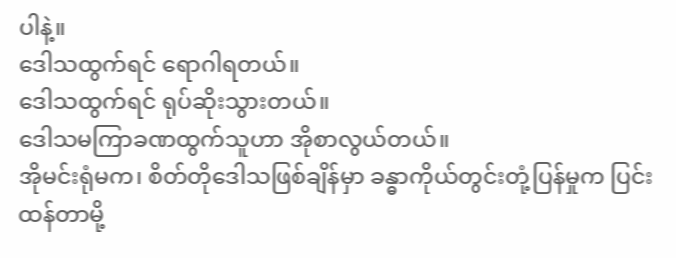ပါနဲ့။
ဒေါသထွက်ရင် ရောဂါရတယ်။
ဒေါသထွက်ရင် ရုပ်ဆိုးသွားတယ်။
ဒေါသမကြာခဏထွက်သူဟာ အိုစာလွယ်တယ်။
အိုမင်းရုံမက၊ စိတ်တိုဒေါသဖြစ်ချိန်မှာ ခန္ဓာကိုယ်တွင်းတုံ့ပြန်မှုက ပြင်းထန်တာမို့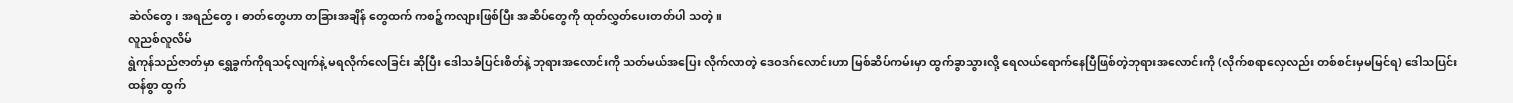ဆဲလ်တွေ၊ အရည်တွေ၊ ဓာတ်တွေဟာ တခြားအချိန် တွေထက် ကစဉ့်ကလျားဖြစ်ပြီး အဆိပ်တွေကို ထုတ်လွှတ်ပေးတတ်ပါ သတဲ့။
လူညစ်လူလိမ်
ရွဲကုန်သည်ဇာတ်မှာ ရွှေခွက်ကိုရသင့်လျက်နဲ့ မရလိုက်လေခြင်း ဆိုပြီး ဒေါသခံပြင်းစိတ်နဲ့ ဘုရားအလောင်းကို သတ်မယ်အပြေး လိုက်လာတဲ့ ဒေဝဒဂ်လောင်းဟာ မြစ်ဆိပ်ကမ်းမှာ ထွက်ခွာသွားလို့ ရေလယ်ရောက်နေပြီဖြစ်တဲ့ဘုရားအလောင်းကို (လိုက်စရာလှေလည်း တစ်စင်းမှမမြင်ရ) ဒေါသပြင်းထန်စွာ ထွက်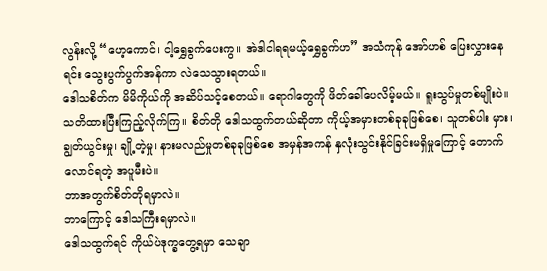လွန်းလို့ “ဟေ့ကောင်၊ ငါ့ရွှေခွက်ပေးကွ။ အဲဒါငါရရမယ့်ရွှေခွက်ဟ” အသံကုန် အော်ဟစ် ပြေးလွှားနေရင်း သွေးပွက်ပွက်အန်ကာ လဲသေသွားရတယ်။
ဒေါသစိတ်က မိမိကိုယ်ကို အဆိပ်သင့်စေတယ်။ ရောဂါတွေကို ဖိတ်ခေါ်ပေလိမ့်မယ်။ ရူးသွပ်မှုတစ်မျိုးပဲ။ သတိထားပြီးကြည့်လိုက်ကြ။ စိတ်တို ဒေါသထွက်တယ်ဆိုတာ ကိုယ့်အမှားတစ်ခုခုဖြစ်စေ၊ သူတစ်ပါး မှား၊ ချွတ်ယွင်းမှု၊ ချို့တဲ့မှု၊ နားမလည်မှုတစ်ခုခုဖြစ်စေ အမှန်အကန် နှလုံးသွင်းနိုင်ခြင်းမရှိမှုကြောင့် တောက်လောင်ရတဲ့ အပူမီးပဲ။
ဘာအတွက်စိတ်တိုရမှာလဲ။
ဘာကြောင့် ဒေါသကြီးရမှာလဲ။
ဒေါသထွက်ရင် ကိုယ်ပဲဒုက္ခတွေ့ရမှာ သေချာ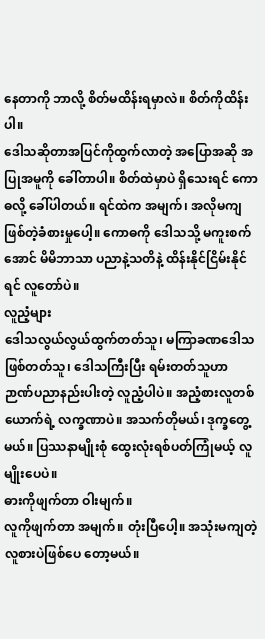နေတာကို ဘာလို့ စိတ်မထိန်းရမှာလဲ။ စိတ်ကိုထိန်းပါ။
ဒေါသဆိုတာအပြင်ကိုထွက်လာတဲ့ အပြောအဆို အပြုအမူကို ခေါ်တာပါ။ စိတ်ထဲမှာပဲ ရှိသေးရင် ကောဓလို့ ခေါ်ပါတယ်။ ရင်ထဲက အမျက်၊ အလိုမကျဖြစ်တဲ့ခံစားမှုပေါ့။ ကောဓကို ဒေါသသို့ မကူးစက် အောင် မိမိဘာသာ ပညာနဲ့သတိနဲ့ ထိန်းနိုင်ငြိမ်းနိုင်ရင် လူတော်ပဲ။
လူညံ့များ
ဒေါသလွယ်လွယ်ထွက်တတ်သူ၊ မကြာခဏဒေါသဖြစ်တတ်သူ၊ ဒေါသကြီးပြီး ရမ်းတတ်သူဟာ ဉာဏ်ပညာနည်းပါးတဲ့ လူညံ့ပါပဲ။ အညံ့စားလူတစ်ယောက်ရဲ့ လက္ခဏာပဲ။ အသက်တိုမယ်၊ ဒုက္ခတွေ့ မယ်။ ပြဿနာမျိုးစုံ ထွေးလုံးရစ်ပတ်ကြုံမယ့် လူမျိုးပေပဲ။
ဓားကိုဖျက်တာ ဝါးမျက်။
လူကိုဖျက်တာ အမျက်။ တုံးပြီပေါ့။ အသုံးမကျတဲ့ လူစားပဲဖြစ်ပေ တော့မယ်။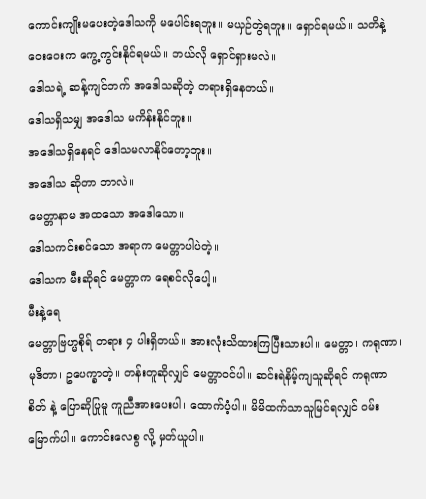ကောင်းကျိုးမပေးတဲ့ဒေါသကို မပေါင်းရဘူး။ မယှဉ်တွဲရဘူး။ ရှောင်ရမယ်။ သတိနဲ့ ဝေးဝေးက ကွေ့ကွင်းနိုင်ရမယ်။ ဘယ်လို ရှောင်ရှားမလဲ။
ဒေါသရဲ့ ဆန့်ကျင်ဘက် အဒေါသဆိုတဲ့ တရားရှိနေတယ်။
ဒေါသရှိသမျှ အဒေါသ မကိန်းနိုင်ဘူး။
အဒေါသရှိနေရင် ဒေါသမလာနိုင်တော့ဘူး။
အဒေါသ ဆိုတာ ဘာလဲ။
မေတ္တာနာမ အထသော အဒေါသော။
ဒေါသကင်းစင်သော အရာက မေတ္တာပါပဲတဲ့။
ဒေါသက မီးဆိုရင် မေတ္တာက ရေစင်လိုပေါ့။
မီးနဲ့ရေ
မေတ္တာဗြဟ္မစိုရ် တရား ၄ ပါးရှိတယ်။ အားလုံးသိထားကြပြီးသားပါ။ မေတ္တာ၊ ကရုဏာ၊ မုဒိတာ၊ ဥပေက္ခာတဲ့။ တန်းတူဆိုလျှင် မေတ္တာဝင်ပါ။ ဆင်းရဲနိမ့်ကျသူဆိုရင် ကရုဏာစိတ် နဲ့ ပြောဆိုပြုမူ ကူညီအားပေးပါ၊ ထောက်ပံ့ပါ။ မိမိထက်သာသူမြင်ရလျှင် ဝမ်းမြောက်ပါ။ ကောင်းလေစွ လို့ မှတ်ယူပါ။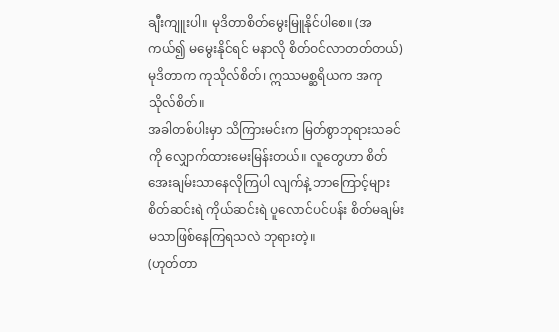ချီးကျူးပါ။ မုဒိတာစိတ်မွေးမြူနိုင်ပါစေ။ (အကယ်၍ မမွေးနိုင်ရင် မနာလို စိတ်ဝင်လာတတ်တယ်) မုဒိတာက ကုသိုလ်စိတ်၊ ဣဿမစ္ဆရိယက အကုသိုလ်စိတ်။
အခါတစ်ပါးမှာ သိကြားမင်းက မြတ်စွာဘုရားသခင်ကို လျှောက်ထားမေးမြန်းတယ်။ လူတွေဟာ စိတ်အေးချမ်းသာနေလိုကြပါ လျက်နဲ့ ဘာကြောင့်များ စိတ်ဆင်းရဲ ကိုယ်ဆင်းရဲ ပူလောင်ပင်ပန်း စိတ်မချမ်း မသာဖြစ်နေကြရသလဲ ဘုရားတဲ့။
(ဟုတ်တာ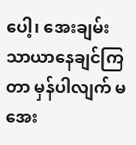ပေါ့၊ အေးချမ်းသာယာနေချင်ကြတာ မှန်ပါလျက် မအေး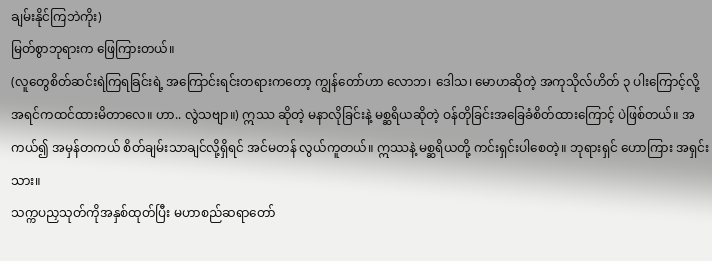ချမ်းနိုင်ကြဘဲကိုး)
မြတ်စွာဘုရားက ဖြေကြားတယ်။
(လူတွေစိတ်ဆင်းရဲကြရခြင်းရဲ့ အကြောင်းရင်းတရားကတော့ ကျွန်တော်ဟာ လောဘ၊ ဒေါသ၊ မောဟဆိုတဲ့ အကုသိုလ်ဟိတ် ၃ ပါးကြောင့်လို့ အရင်ကထင်ထားမိတာလေ။ ဟာ.. လွဲသဗျာ။) ဣဿ ဆိုတဲ့ မနာလိုခြင်းနဲ့ မစ္ဆရိယဆိုတဲ့ ဝန်တိုခြင်းအခြေခံစိတ်ထားကြောင့် ပဲဖြစ်တယ်။ အကယ်၍ အမှန်တကယ် စိတ်ချမ်းသာချင်လို့ရှိရင် အင်မတန် လွယ်ကူတယ်။ ဣဿနဲ့ မစ္ဆရိယတို့ ကင်းရှင်းပါစေတဲ့။ ဘုရားရှင် ဟောကြား အရှင်းသား။
သက္ကပညှသုတ်ကိုအနှစ်ထုတ်ပြီး မဟာစည်ဆရာတော်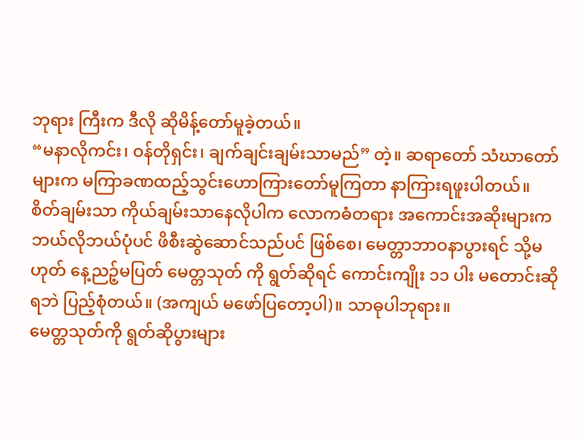ဘုရား ကြီးက ဒီလို ဆိုမိန့်တော်မူခဲ့တယ်။
“မနာလိုကင်း၊ ဝန်တိုရှင်း၊ ချက်ချင်းချမ်းသာမည်” တဲ့။ ဆရာတော် သံဃာတော်များက မကြာခဏထည့်သွင်းဟောကြားတော်မူကြတာ နာကြားရဖူးပါတယ်။
စိတ်ချမ်းသာ ကိုယ်ချမ်းသာနေလိုပါက လောကဓံတရား အကောင်းအဆိုးများက ဘယ်လိုဘယ်ပုံပင် ဖိစီးဆွဲဆောင်သည်ပင် ဖြစ်စေ၊ မေတ္တာဘာဝနာပွားရင် သို့မဟုတ် နေ့ညဉ့်မပြတ် မေတ္တသုတ် ကို ရွတ်ဆိုရင် ကောင်းကျိုး ၁၁ ပါး မတောင်းဆိုရဘဲ ပြည့်စုံတယ်။ (အကျယ် မဖော်ပြတော့ပါ)။ သာဓုပါဘုရား။
မေတ္တသုတ်ကို ရွတ်ဆိုပွားများ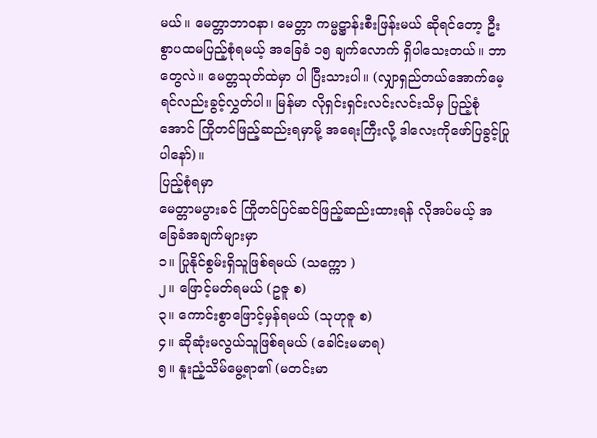မယ်။ မေတ္တာဘာဝနာ၊ မေတ္တာ ကမ္မဋ္ဌာန်းစီးဖြန်းမယ် ဆိုရင်တော့ ဦးစွာပထမပြည့်စုံရမယ့် အခြေခံ ၁၅ ချက်လောက် ရှိပါသေးတယ်။ ဘာတွေလဲ။ မေတ္တသုတ်ထဲမှာ ပါ ပြီးသားပါ။ (လျှာရှည်တယ်အောက်မေ့ရင်လည်းခွင့်လွှတ်ပါ။ မြန်မာ လိုရှင်းရှင်းလင်းလင်းသိမှ ပြည့်စုံအောင် ကြိုတင်ဖြည့်ဆည်းရမှာမို့ အရေးကြီးလို့ ဒါလေးကိုဖော်ပြခွင့်ပြုပါနော်)။
ပြည့်စုံရမှာ
မေတ္တာမပွားခင် ကြိုတင်ပြင်ဆင်ဖြည့်ဆည်းထားရန် လိုအပ်မယ့် အခြေခံအချက်များမှာ
၁။ ပြုနိုင်စွမ်းရှိသူဖြစ်ရမယ် (သက္ကော )
၂။ ဖြောင့်မတ်ရမယ် (ဥဇူ စ)
၃။ ကောင်းစွာဖြောင့်မှန်ရမယ် (သုဟုဇူ စ)
၄။ ဆိုဆုံးမလွယ်သူဖြစ်ရမယ် (ခေါင်းမမာရ)
၅။ နူးညံ့သိမ်မွေ့ရာ၏ (မတင်းမာ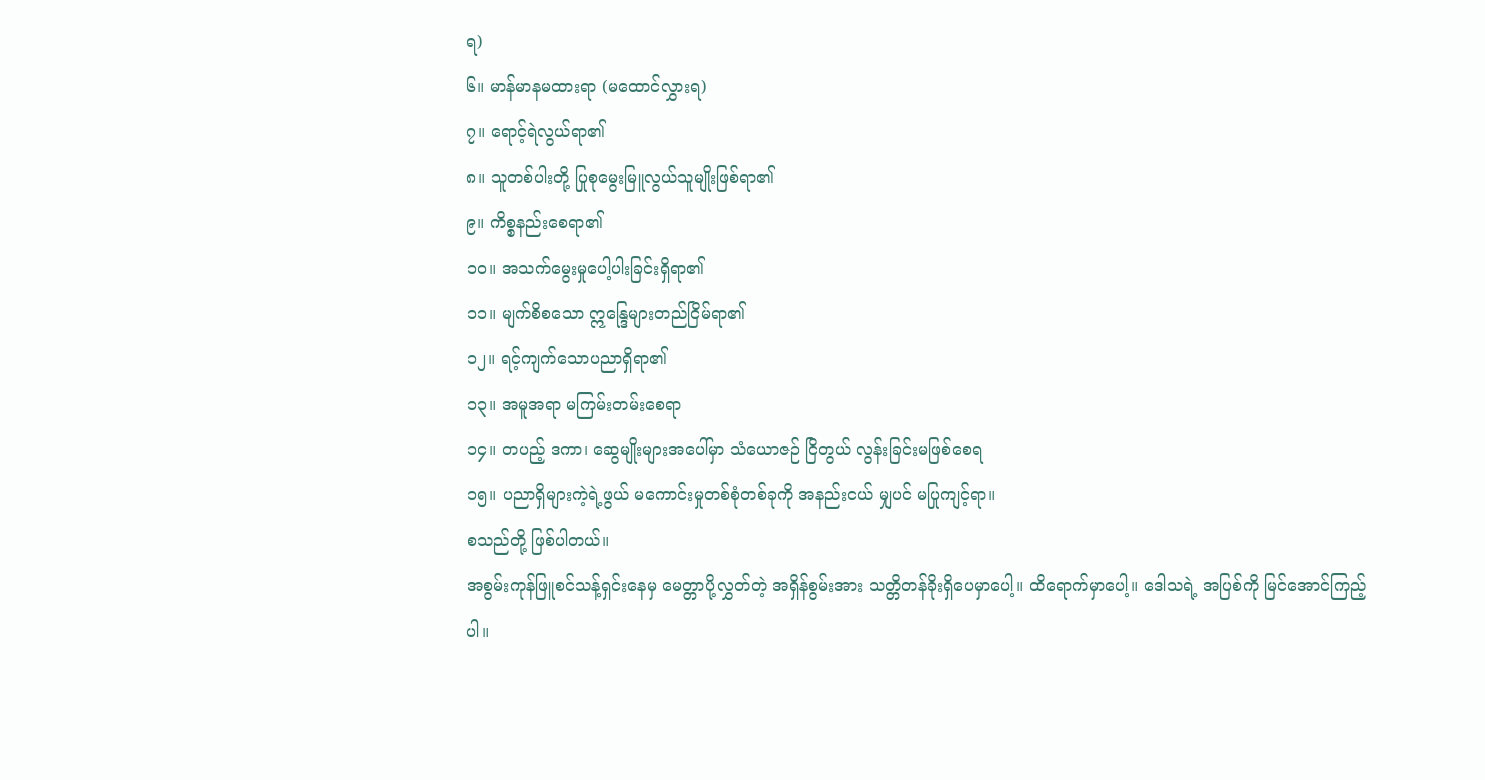ရ)
၆။ မာန်မာနမထားရာ (မထောင်လွှားရ)
၇။ ရောင့်ရဲလွယ်ရာ၏
၈။ သူတစ်ပါးတို့ ပြုစုမွေးမြူလွယ်သူမျိုးဖြစ်ရာ၏
၉။ ကိစ္စနည်းစေရာ၏
၁၀။ အသက်မွေးမှုပေါ့ပါးခြင်းရှိရာ၏
၁၁။ မျက်စိစသော ဣန္ဒြေများတည်ငြိမ်ရာ၏
၁၂။ ရင့်ကျက်သောပညာရှိရာ၏
၁၃။ အမူအရာ မကြမ်းတမ်းစေရာ
၁၄။ တပည့် ဒကာ၊ ဆွေမျိုးများအပေါ်မှာ သံယောဇဉ် ငြိတွယ် လွန်းခြင်းမဖြစ်စေရ
၁၅။ ပညာရှိများကဲ့ရဲ့ဖွယ် မကောင်းမှုတစ်စုံတစ်ခုကို အနည်းငယ် မျှပင် မပြုကျင့်ရာ။
စသည်တို့ ဖြစ်ပါတယ်။
အစွမ်းကုန်ဖြူစင်သန့်ရှင်းနေမှ မေတ္တာပို့လွှတ်တဲ့ အရှိန်စွမ်းအား သတ္တိတန်ခိုးရှိပေမှာပေါ့။ ထိရောက်မှာပေါ့။ ဒေါသရဲ့ အပြစ်ကို မြင်အောင်ကြည့်ပါ။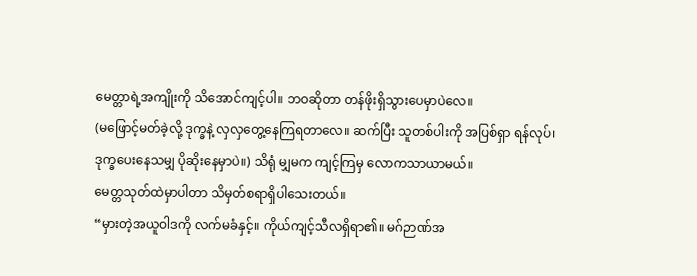မေတ္တာရဲ့အကျိုးကို သိအောင်ကျင့်ပါ။ ဘဝဆိုတာ တန်ဖိုးရှိသွားပေမှာပဲလေ။
(မဖြောင့်မတ်ခဲ့လို့ ဒုက္ခနဲ့ လှလှတွေ့နေကြရတာလေ။ ဆက်ပြီး သူတစ်ပါးကို အပြစ်ရှာ ရန်လုပ်၊ ဒုက္ခပေးနေသမျှ ပိုဆိုးနေမှာပဲ။) သိရုံ မျှမက ကျင့်ကြမှ လောကသာယာမယ်။
မေတ္တသုတ်ထဲမှာပါတာ သိမှတ်စရာရှိပါသေးတယ်။
“မှားတဲ့အယူဝါဒကို လက်မခံနှင့်။ ကိုယ်ကျင့်သီလရှိရာ၏။ မဂ်ဉာဏ်အ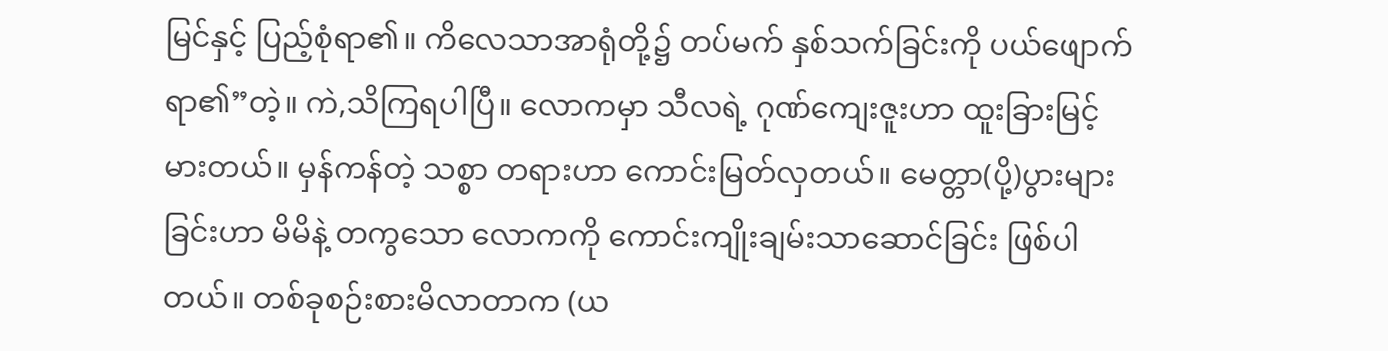မြင်နှင့် ပြည့်စုံရာ၏။ ကိလေသာအာရုံတို့၌ တပ်မက် နှစ်သက်ခြင်းကို ပယ်ဖျောက်ရာ၏”တဲ့။ ကဲ,သိကြရပါပြီ။ လောကမှာ သီလရဲ့ ဂုဏ်ကျေးဇူးဟာ ထူးခြားမြင့်မားတယ်။ မှန်ကန်တဲ့ သစ္စာ တရားဟာ ကောင်းမြတ်လှတယ်။ မေတ္တာ(ပို့)ပွားများခြင်းဟာ မိမိနဲ့ တကွသော လောကကို ကောင်းကျိုးချမ်းသာဆောင်ခြင်း ဖြစ်ပါတယ်။ တစ်ခုစဉ်းစားမိလာတာက (ယ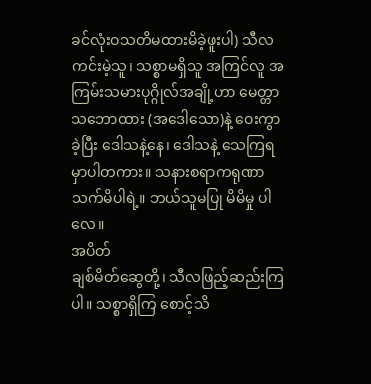ခင်လုံးဝသတိမထားမိခဲ့ဖူးပါ) သီလ ကင်းမဲ့သူ၊ သစ္စာမရှိသူ အကြင်လူ အကြမ်းသမားပုဂ္ဂိုလ်အချို့ဟာ မေတ္တာသဘောထား (အဒေါသော)နဲ့ ဝေးကွာခဲ့ပြီး ဒေါသနဲ့နေ၊ ဒေါသနဲ့ သေကြရမှာပါတကား။ သနားစရာကရုဏာ သက်မိပါရဲ့။ ဘယ်သူမပြု မိမိမှု ပါလေ။
အပိတ်
ချစ်မိတ်ဆွေတို့၊ သီလဖြည့်ဆည်းကြပါ။ သစ္စာရှိကြ စောင့်သိ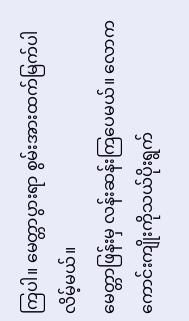ကြပါ။ မေတ္တာပွားရာ စွမ်းအားထက်မြက်ပါလိမ့်မယ်။
မေတ္တာဖြန်းမှ လန်းဆန်းကြပေမယ်။ လောကကောင်းကျိုးကိုသယ်ပိုးရွက်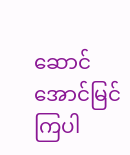ဆောင် အောင်မြင်ကြပါ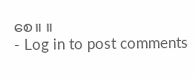စေ။ ။
- Log in to post comments